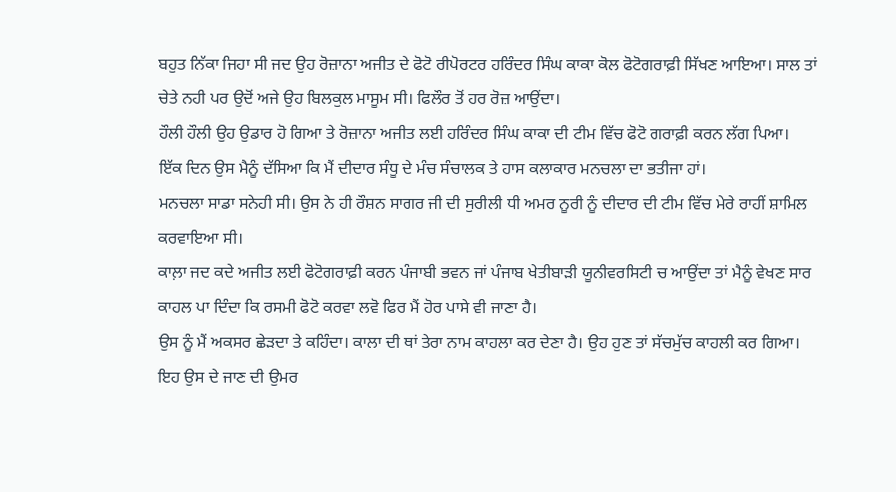ਬਹੁਤ ਨਿੱਕਾ ਜਿਹਾ ਸੀ ਜਦ ਉਹ ਰੋਜ਼ਾਨਾ ਅਜੀਤ ਦੇ ਫੋਟੋ ਰੀਪੋਰਟਰ ਹਰਿੰਦਰ ਸਿੰਘ ਕਾਕਾ ਕੋਲ ਫੋਟੋਗਰਾਫ਼ੀ ਸਿੱਖਣ ਆਇਆ। ਸਾਲ ਤਾਂ ਚੇਤੇ ਨਹੀ ਪਰ ਉਦੋਂ ਅਜੇ ਉਹ ਬਿਲਕੁਲ ਮਾਸੂਮ ਸੀ। ਫਿਲੌਰ ਤੋਂ ਹਰ ਰੋਜ਼ ਆਉਂਦਾ।
ਹੌਲੀ ਹੌਲੀ ਉਹ ਉਡਾਰ ਹੋ ਗਿਆ ਤੇ ਰੋਜ਼ਾਨਾ ਅਜੀਤ ਲਈ ਹਰਿੰਦਰ ਸਿੰਘ ਕਾਕਾ ਦੀ ਟੀਮ ਵਿੱਚ ਫੋਟੋ ਗਰਾਫ਼ੀ ਕਰਨ ਲੱਗ ਪਿਆ।
ਇੱਕ ਦਿਨ ਉਸ ਮੈਨੂੰ ਦੱਸਿਆ ਕਿ ਮੈਂ ਦੀਦਾਰ ਸੰਧੂ ਦੇ ਮੰਚ ਸੰਚਾਲਕ ਤੇ ਹਾਸ ਕਲਾਕਾਰ ਮਨਚਲਾ ਦਾ ਭਤੀਜਾ ਹਾਂ।
ਮਨਚਲਾ ਸਾਡਾ ਸਨੇਹੀ ਸੀ। ਉਸ ਨੇ ਹੀ ਰੌਸ਼ਨ ਸਾਗਰ ਜੀ ਦੀ ਸੁਰੀਲੀ ਧੀ ਅਮਰ ਨੂਰੀ ਨੂੰ ਦੀਦਾਰ ਦੀ ਟੀਮ ਵਿੱਚ ਮੇਰੇ ਰਾਹੀਂ ਸ਼ਾਮਿਲ ਕਰਵਾਇਆ ਸੀ।
ਕਾਲ਼ਾ ਜਦ ਕਦੇ ਅਜੀਤ ਲਈ ਫੋਟੋਗਰਾਫ਼ੀ ਕਰਨ ਪੰਜਾਬੀ ਭਵਨ ਜਾਂ ਪੰਜਾਬ ਖੇਤੀਬਾੜੀ ਯੂਨੀਵਰਸਿਟੀ ਚ ਆਉਂਦਾ ਤਾਂ ਮੈਨੂੰ ਵੇਖਣ ਸਾਰ ਕਾਹਲ ਪਾ ਦਿੰਦਾ ਕਿ ਰਸਮੀ ਫੋਟੋ ਕਰਵਾ ਲਵੋ ਫਿਰ ਮੈਂ ਹੋਰ ਪਾਸੇ ਵੀ ਜਾਣਾ ਹੈ।
ਉਸ ਨੂੰ ਮੈਂ ਅਕਸਰ ਛੇੜਦਾ ਤੇ ਕਹਿੰਦਾ। ਕਾਲਾ ਦੀ ਥਾਂ ਤੇਰਾ ਨਾਮ ਕਾਹਲਾ ਕਰ ਦੇਣਾ ਹੈ। ਉਹ ਹੁਣ ਤਾਂ ਸੱਚਮੁੱਚ ਕਾਹਲੀ ਕਰ ਗਿਆ। ਇਹ ਉਸ ਦੇ ਜਾਣ ਦੀ ਉਮਰ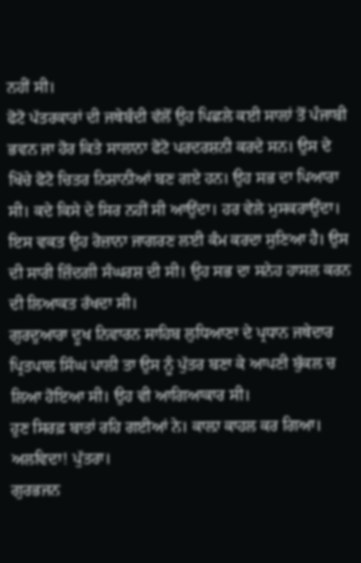ਨਹੀਂ ਸੀ।
ਫੋਟੋ ਪੱਤਰਕਾਰਾਂ ਦੀ ਜਥੇਬੰਦੀ ਵੱਲੋਂ ਉਹ ਪਿਛਲੇ ਕਈ ਸਾਲਾਂ ਤੋਂ ਪੰਜਾਬੀ ਭਵਨ ਜਾ ਹੋਰ ਕਿਤੇ ਸਾਲਾਨਾ ਫੋਟੋ ਪਰਦਰਸ਼ਨੀ ਕਰਦੇ ਸਨ। ਉਸ ਦੇ ਖਿੱਚੇ ਫੋਟੋ ਚਿਤਰ ਨਿਸ਼ਾਨੀਆਂ ਬਣ ਗਏ ਹਨ। ਉਹ ਸਭ ਦਾ ਪਿਆਰਾ ਸੀ। ਕਦੇ ਕਿਸੇ ਦੇ ਸਿਰ ਨਹੀਂ ਸੀ ਆਉਂਦਾ। ਹਰ ਵੇਲੇ ਮੁਸਕਰਾਉਂਦਾ।
ਇਸ ਵਕਤ ਉਹ ਰੋਜ਼ਾਨਾ ਜਾਗਰਣ ਲਈ ਕੰਮ ਕਰਦਾ ਸੁਣਿਆ ਹੈ। ਉਸ ਦੀ ਸਾਰੀ ਜ਼ਿੰਦਗੀ ਸੰਘਰਸ਼ ਦੀ ਸੀ। ਉਹ ਸਭ ਦਾ ਸਨੇਹ ਹਾਸਲ ਕਰਨ ਦੀ ਲਿਆਕਤ ਰੱਖਦਾ ਸੀ।
ਗੁਰਦੁਆਰਾ ਦੂਖ ਨਿਵਾਰਨ ਸਾਹਿਬ ਲੁਧਿਆਣਾ ਦੇ ਪ੍ਰਧਾਨ ਜਥੇਦਾਰ ਪ੍ਰਿਤਪਾਲ ਸਿੰਘ ਪਾਲੀ ਤਾ ਉਸ ਨੂੰ ਪੁੱਤਰ ਬਣਾ ਕੇ ਆਪਣੀ ਬੁੱਕਲ ਚ ਲਿਆ ਹੋਇਆ ਸੀ। ਉਹ ਵੀ ਆਗਿਆਕਾਰ ਸੀ।
ਹੁਣ ਸਿਰਫ਼ ਬਾਤਾਂ ਰਹਿ ਗਈਆਂ ਨੇ। ਕਾਲ਼ਾ ਕਾਹਲ ਕਰ ਗਿਆ।
ਅਲਵਿਦਾ! ਪੁੱਤਰਾ।
ਗੁਰਭਜਨ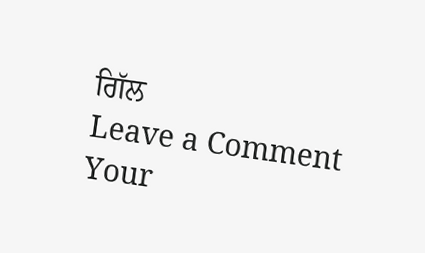ਗਿੱਲ
Leave a Comment
Your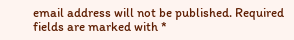email address will not be published. Required fields are marked with *